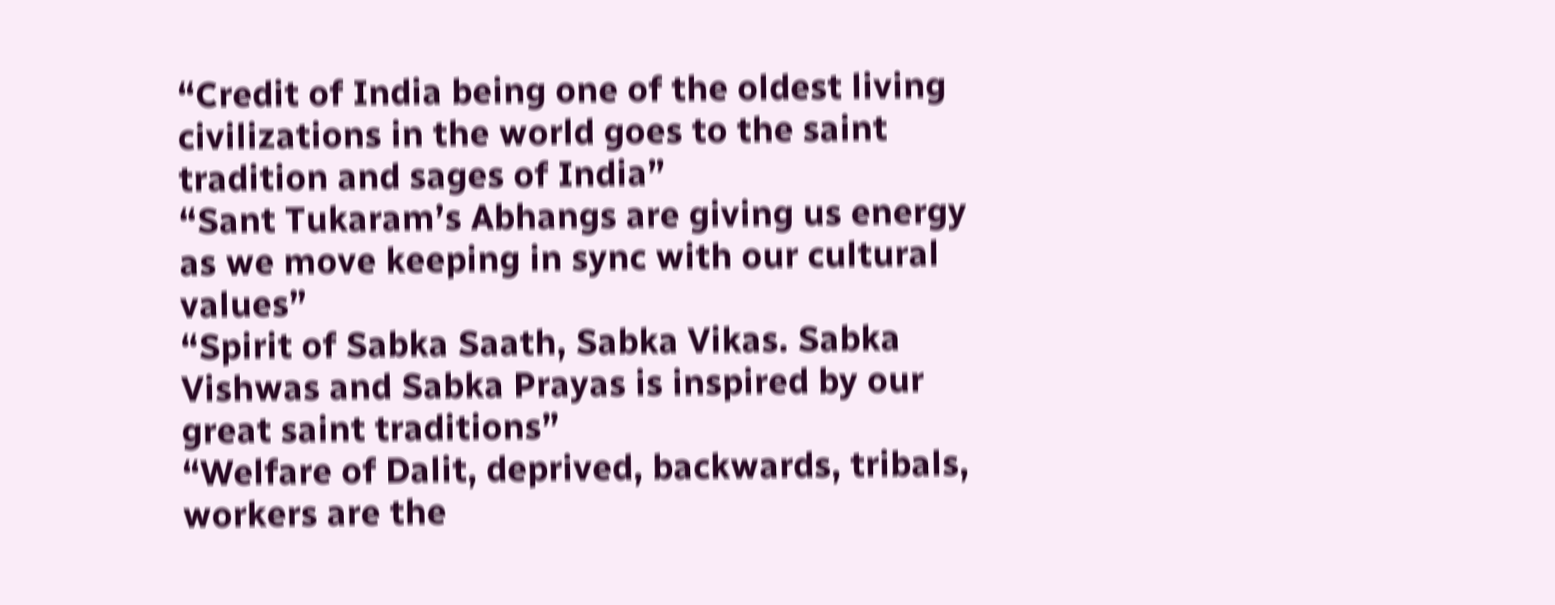“Credit of India being one of the oldest living civilizations in the world goes to the saint tradition and sages of India”
“Sant Tukaram’s Abhangs are giving us energy as we move keeping in sync with our cultural values”
“Spirit of Sabka Saath, Sabka Vikas. Sabka Vishwas and Sabka Prayas is inspired by our great saint traditions”
“Welfare of Dalit, deprived, backwards, tribals, workers are the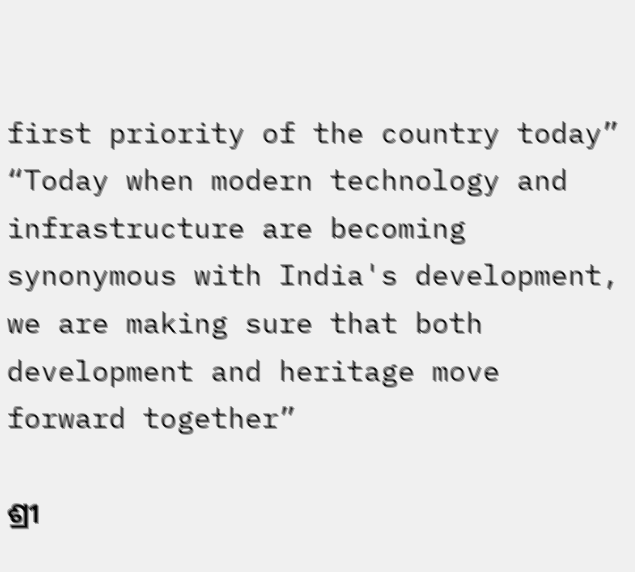first priority of the country today”
“Today when modern technology and infrastructure are becoming synonymous with India's development, we are making sure that both development and heritage move forward together”

ଶ୍ରୀ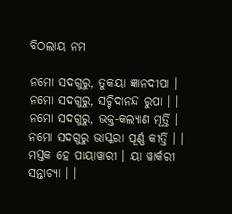ବିଠଲାୟ ନମ

ନମୋ ସଦଗୁରୁ, ତୁକୟା ଜ୍ଞାନଦୀପା । ନମୋ ସଦଗୁରୁ, ସଚ୍ଚିଦାନନ୍ଦ ରୁପା । । ନମୋ ସଦଗୁରୁ, ଭକ୍ତ-କଲ୍ୟାଣ ମୂର୍ତ୍ତି । ନମୋ ସଦଗୁରୁ ଭାସ୍କରା ପୂର୍ଣ୍ଣ କୀର୍ତ୍ତି । । ମସ୍ତକ ହେ ପାୟାୱାରୀ । ୟା ୱାର୍କରୀ ସନ୍ତାଚ୍ୟା । ।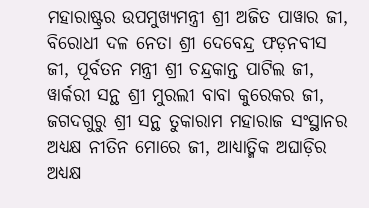ମହାରାଷ୍ଟ୍ରର ଉପମୁଖ୍ୟମନ୍ତ୍ରୀ ଶ୍ରୀ ଅଜିତ ପାୱାର ଜୀ, ବିରୋଧୀ ଦଳ ନେତା ଶ୍ରୀ ଦେବେନ୍ଦ୍ର ଫଡ଼ନବୀସ ଜୀ, ପୂର୍ବତନ ମନ୍ତ୍ରୀ ଶ୍ରୀ ଚନ୍ଦ୍ରକାନ୍ତ ପାଟିଲ ଜୀ, ୱାର୍କରୀ ସନ୍ଥ ଶ୍ରୀ ମୁରଲୀ ବାବା କୁରେକର ଜୀ, ଜଗଦଗୁରୁ ଶ୍ରୀ ସନ୍ଥ ତୁକାରାମ ମହାରାଜ ସଂସ୍ଥାନର ଅଧ୍ୟକ୍ଷ ନୀତିନ ମୋରେ ଜୀ, ଆଧ୍ୟାତ୍ମିକ ଅଘାଡ଼ିର ଅଧ୍ୟକ୍ଷ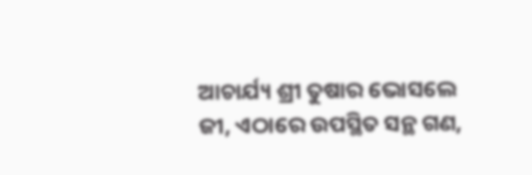ଆଚାର୍ଯ୍ୟ ଶ୍ରୀ ତୁଷାର ଭୋସଲେ ଜୀ, ଏଠାରେ ଉପସ୍ଥିତ ସନ୍ଥ ଗଣ,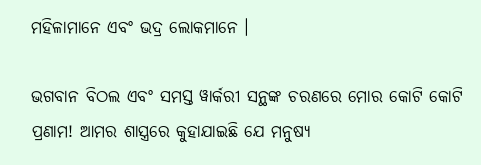ମହିଳାମାନେ ଏବଂ ଭଦ୍ର ଲୋକମାନେ ।

ଭଗବାନ ବିଠଲ ଏବଂ ସମସ୍ତ ୱାର୍କରୀ ସନ୍ଥଙ୍କ ଚରଣରେ ମୋର କୋଟି କୋଟି ପ୍ରଣାମ! ଆମର ଶାସ୍ତ୍ରରେ କୁହାଯାଇଛି ଯେ ମନୁଷ୍ୟ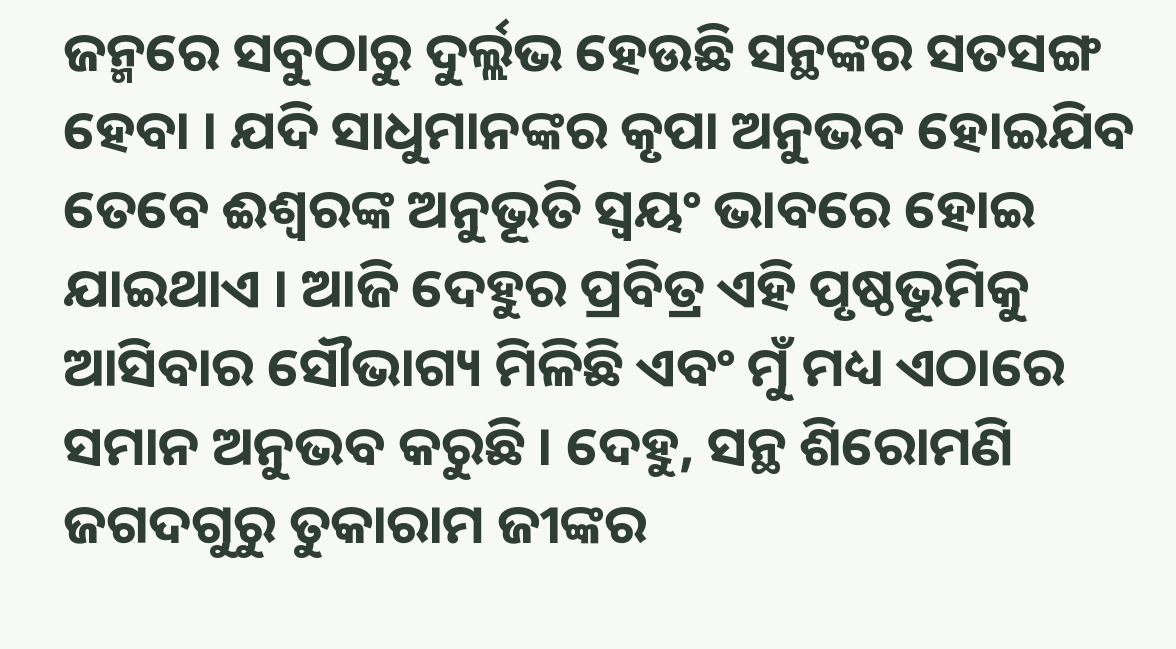ଜନ୍ମରେ ସବୁଠାରୁ ଦୁର୍ଲ୍ଲଭ ହେଉଛି ସନ୍ଥଙ୍କର ସତସଙ୍ଗ ହେବା । ଯଦି ସାଧୁମାନଙ୍କର କୃପା ଅନୁଭବ ହୋଇଯିବ ତେବେ ଈଶ୍ୱରଙ୍କ ଅନୁଭୂତି ସ୍ୱୟଂ ଭାବରେ ହୋଇ ଯାଇଥାଏ । ଆଜି ଦେହୁର ପ୍ରବିତ୍ର ଏହି ପୃଷ୍ଠଭୂମିକୁ ଆସିବାର ସୌଭାଗ୍ୟ ମିଳିଛି ଏବଂ ମୁଁ ମଧ୍ୟ ଏଠାରେ ସମାନ ଅନୁଭବ କରୁଛି । ଦେହୁ, ସନ୍ଥ ଶିରୋମଣି ଜଗଦଗୁରୁ ତୁକାରାମ ଜୀଙ୍କର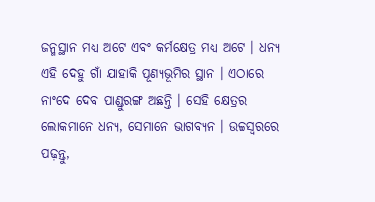ଜନ୍ମସ୍ଥାନ ମଧ୍ୟ ଅଟେ ଏବଂ କର୍ମକ୍ଷେତ୍ର ମଧ୍ୟ ଅଟେ । ଧନ୍ୟ ଏହି ଦେହୁ ଗାଁ ଯାହାକି ପୂଣ୍ୟଭୂମିର ସ୍ଥାନ । ଏଠାରେ ନାଂଦେ ଦେବ ପାଣ୍ଡୁରଙ୍ଗ ଅଛନ୍ତି । ସେହି କ୍ଷେତ୍ରର ଲୋକମାନେ ଧନ୍ୟ, ସେମାନେ ଭାଗବ୍ୟନ । ଉଚ୍ଚସ୍ୱରରେ ପଢ଼ନ୍ତୁ,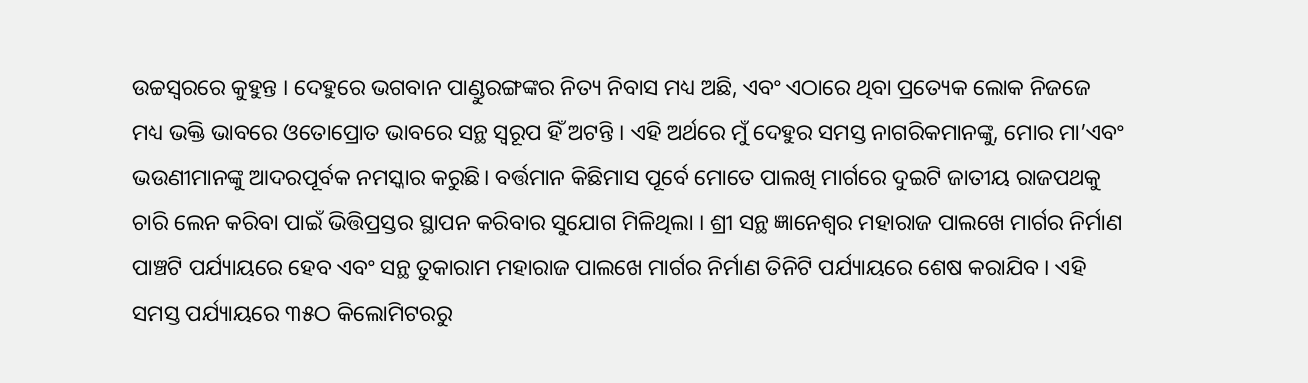ଉଚ୍ଚସ୍ୱରରେ କୁହୁନ୍ତ । ଦେହୁରେ ଭଗବାନ ପାଣ୍ଡୁରଙ୍ଗଙ୍କର ନିତ୍ୟ ନିବାସ ମଧ୍ୟ ଅଛି, ଏବଂ ଏଠାରେ ଥିବା ପ୍ରତ୍ୟେକ ଲୋକ ନିଜଜେ ମଧ୍ୟ ଭକ୍ତି ଭାବରେ ଓତୋପ୍ରୋତ ଭାବରେ ସନ୍ଥ ସ୍ୱରୂପ ହିଁ ଅଟନ୍ତି । ଏହି ଅର୍ଥରେ ମୁଁ ଦେହୁର ସମସ୍ତ ନାଗରିକମାନଙ୍କୁ, ମୋର ମା’ଏବଂ ଭଉଣୀମାନଙ୍କୁ ଆଦରପୂର୍ବକ ନମସ୍କାର କରୁଛି। ବର୍ତ୍ତମାନ କିଛିମାସ ପୂର୍ବେ ମୋତେ ପାଲଖି ମାର୍ଗରେ ଦୁଇଟି ଜାତୀୟ ରାଜପଥକୁ ଚାରି ଲେନ କରିବା ପାଇଁ ଭିତ୍ତିପ୍ରସ୍ତର ସ୍ଥାପନ କରିବାର ସୁଯୋଗ ମିଳିଥିଲା । ଶ୍ରୀ ସନ୍ଥ ଜ୍ଞାନେଶ୍ୱର ମହାରାଜ ପାଲଖେ ମାର୍ଗର ନିର୍ମାଣ ପାଞ୍ଚଟି ପର୍ଯ୍ୟାୟରେ ହେବ ଏବଂ ସନ୍ଥ ତୁକାରାମ ମହାରାଜ ପାଲଖେ ମାର୍ଗର ନିର୍ମାଣ ତିନିଟି ପର୍ଯ୍ୟାୟରେ ଶେଷ କରାଯିବ । ଏହି ସମସ୍ତ ପର୍ଯ୍ୟାୟରେ ୩୫ଠ କିଲୋମିଟରରୁ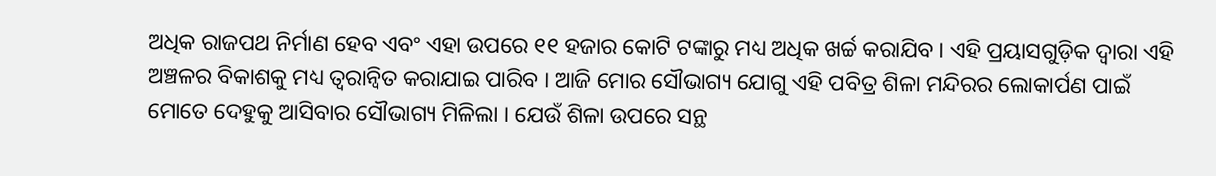ଅଧିକ ରାଜପଥ ନିର୍ମାଣ ହେବ ଏବଂ ଏହା ଉପରେ ୧୧ ହଜାର କୋଟି ଟଙ୍କାରୁ ମଧ୍ୟ ଅଧିକ ଖର୍ଚ୍ଚ କରାଯିବ । ଏହି ପ୍ରୟାସଗୁଡ଼ିକ ଦ୍ୱାରା ଏହି ଅଞ୍ଚଳର ବିକାଶକୁ ମଧ୍ୟ ତ୍ୱରାନ୍ୱିତ କରାଯାଇ ପାରିବ । ଆଜି ମୋର ସୌଭାଗ୍ୟ ଯୋଗୁ ଏହି ପବିତ୍ର ଶିଳା ମନ୍ଦିରର ଲୋକାର୍ପଣ ପାଇଁ ମୋତେ ଦେହୁକୁ ଆସିବାର ସୌଭାଗ୍ୟ ମିଳିଲା । ଯେଉଁ ଶିଳା ଉପରେ ସନ୍ଥ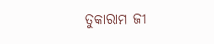ତୁକାରାମ ଜୀ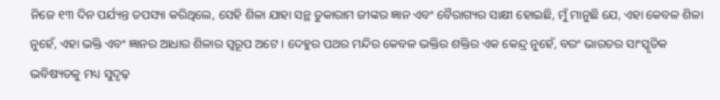ନିଜେ ୧୩ ଦିନ ପର୍ଯ୍ୟନ୍ତ ତପସ୍ୟା କରିଥିଲେ, ସେହି ଶିଳା ଯାହା ସନ୍ଥ ତୁକାରାମ ଜୀଙ୍କର ଜ୍ଞାନ ଏବଂ ବୈରାଗ୍ୟର ସାକ୍ଷୀ ହୋଇଛି, ମୁଁ ମାନୁଛି ଯେ, ଏହା କେବଳ ଶିଳା ନୁହେଁ, ଏହା ଭକ୍ତି ଏବଂ ଜ୍ଞାନର ଆଧାର ଶିଳାର ସ୍ୱରୂପ ଅଟେ । ଦେହୁର ପଥର ମନ୍ଦିର କେବଳ ଭକ୍ତିର ଶକ୍ତିର ଏକ କେନ୍ଦ୍ର ନୁହେଁ, ବରଂ ଭାରତର ସାଂସ୍କୃତିକ ଭବିଷ୍ୟତକୁ ମଧ୍ୟ ସୁଦୃଢ଼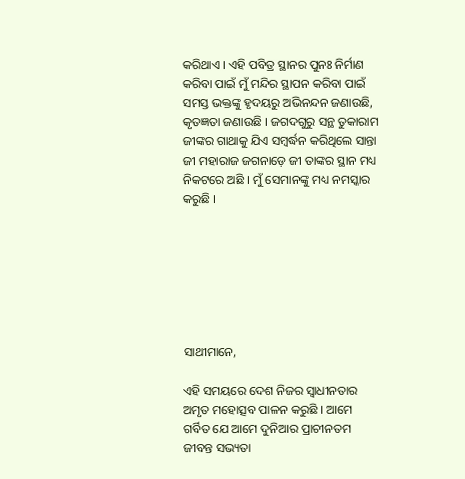କରିଥାଏ । ଏହି ପବିତ୍ର ସ୍ଥାନର ପୁନଃ ନିର୍ମାଣ କରିବା ପାଇଁ ମୁଁ ମନ୍ଦିର ସ୍ଥାପନ କରିବା ପାଇଁ ସମସ୍ତ ଭକ୍ତଙ୍କୁ ହୃଦୟରୁ ଅଭିନନ୍ଦନ ଜଣାଉଛି, କୃତଜ୍ଞତା ଜଣାଉଛି । ଜଗଦଗୁରୁ ସନ୍ଥ ତୁକାରାମ ଜୀଙ୍କର ଗାଥାକୁ ଯିଏ ସମ୍ବର୍ଦ୍ଧନ କରିଥିଲେ ସାନ୍ତା ଜୀ ମହାରାଜ ଜଗନାଡ଼େ ଜୀ ତାଙ୍କର ସ୍ଥାନ ମଧ୍ୟ ନିକଟରେ ଅଛି । ମୁଁ ସେମାନଙ୍କୁ ମଧ୍ୟ ନମସ୍କାର କରୁଛି ।







ସାଥୀମାନେ,

ଏହି ସମୟରେ ଦେଶ ନିଜର ସ୍ୱାଧୀନତାର ଅମୃତ ମହୋତ୍ସବ ପାଳନ କରୁଛି । ଆମେ ଗର୍ବିତ ଯେ ଆମେ ଦୁନିଆର ପ୍ରାଚୀନତମ ଜୀବନ୍ତ ସଭ୍ୟତା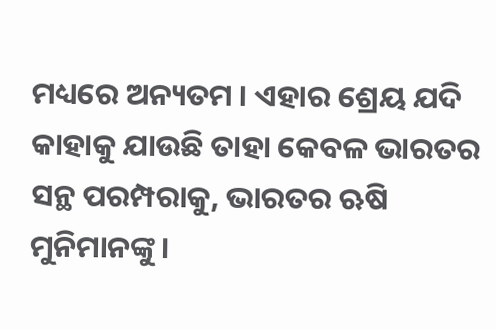ମଧ୍ୟରେ ଅନ୍ୟତମ । ଏହାର ଶ୍ରେୟ ଯଦି କାହାକୁ ଯାଉଛି ତାହା କେବଳ ଭାରତର ସନ୍ଥ ପରମ୍ପରାକୁ, ଭାରତର ଋଷି ମୁନିମାନଙ୍କୁ ।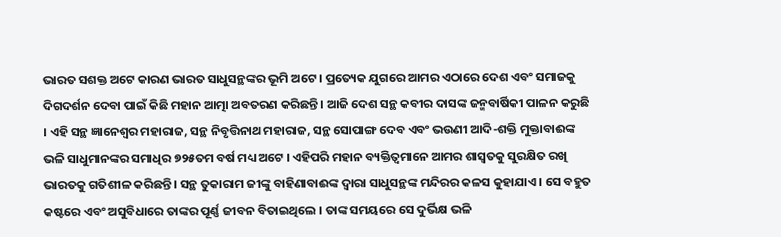ଭାରତ ସଶକ୍ତ ଅଟେ କାରଣ ଭାରତ ସାଧୁସନ୍ଥଙ୍କର ଭୂମି ଅଟେ । ପ୍ରତ୍ୟେକ ଯୁଗରେ ଆମର ଏଠାରେ ଦେଶ ଏବଂ ସମାଜକୁ ଦିଗଦର୍ଶନ ଦେବା ପାଇଁ କିଛି ମହାନ ଆତ୍ମା ଅବତରଣ କରିଛନ୍ତି । ଆଜି ଦେଶ ସନ୍ଥ କବୀର ଦାସଙ୍କ ଜନ୍ମବାର୍ଷିକୀ ପାଳନ କରୁଛି । ଏହି ସନ୍ଥ ଜ୍ଞାନେଶ୍ୱର ମହାରାଜ, ସନ୍ଥ ନିବୃତ୍ତିନାଥ ମହାରାଜ, ସନ୍ଥ ସୋପାଙ୍ଗ ଦେବ ଏବଂ ଭଉଣୀ ଆଦି-ଶକ୍ତି ମୁକ୍ତାବାଈଙ୍କ ଭଳି ସାଧୁମାନଙ୍କର ସମାଧିର ୭୨୫ତମ ବର୍ଷ ମଧ୍ୟ ଅଟେ । ଏହିପରି ମହାନ ବ୍ୟକ୍ତିତ୍ୱମାନେ ଆମର ଶାସ୍ୱତକୁ ସୁରକ୍ଷିତ ରଖି ଭାରତକୁ ଗତିଶୀଳ କରିଛନ୍ତି । ସନ୍ଥ ତୁକାରାମ ଜୀଙ୍କୁ ବାହିଣାବାଈଙ୍କ ଦ୍ୱାରା ସାଧୁସନ୍ଥଙ୍କ ମନ୍ଦିରର କଳସ କୁହାଯାଏ । ସେ ବହୁତ କଷ୍ଟରେ ଏବଂ ଅସୁବିଧାରେ ତାଙ୍କର ପୂର୍ଣ୍ଣ ଜୀବନ ବିତାଇଥିଲେ । ତାଙ୍କ ସମୟରେ ସେ ଦୁର୍ଭିକ୍ଷ ଭଳି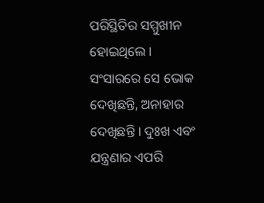ପରିସ୍ଥିତିର ସମ୍ମୁଖୀନ ହୋଇଥିଲେ । ସଂସାରରେ ସେ ଭୋକ ଦେଖିଛନ୍ତି, ଅନାହାର ଦେଖିଛନ୍ତି । ଦୁଃଖ ଏବଂ ଯନ୍ତ୍ରଣାର ଏପରି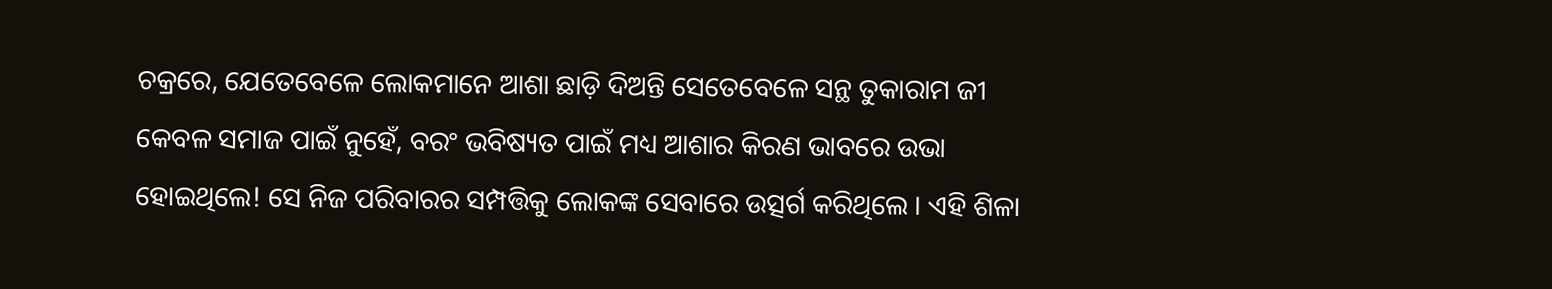ଚକ୍ରରେ, ଯେତେବେଳେ ଲୋକମାନେ ଆଶା ଛାଡ଼ି ଦିଅନ୍ତି ସେତେବେଳେ ସନ୍ଥ ତୁକାରାମ ଜୀ କେବଳ ସମାଜ ପାଇଁ ନୁହେଁ, ବରଂ ଭବିଷ୍ୟତ ପାଇଁ ମଧ୍ୟ ଆଶାର କିରଣ ଭାବରେ ଉଭା ହୋଇଥିଲେ! ସେ ନିଜ ପରିବାରର ସମ୍ପତ୍ତିକୁ ଲୋକଙ୍କ ସେବାରେ ଉତ୍ସର୍ଗ କରିଥିଲେ । ଏହି ଶିଳା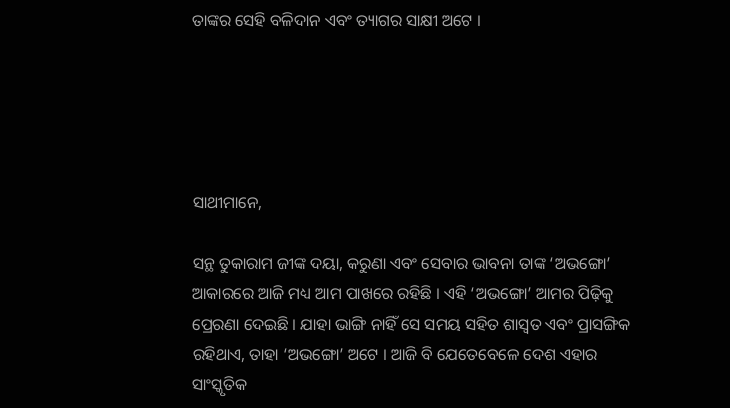ତାଙ୍କର ସେହି ବଳିଦାନ ଏବଂ ତ୍ୟାଗର ସାକ୍ଷୀ ଅଟେ ।





ସାଥୀମାନେ,

ସନ୍ଥ ତୁକାରାମ ଜୀଙ୍କ ଦୟା, କରୁଣା ଏବଂ ସେବାର ଭାବନା ତାଙ୍କ ‘ଅଭଙ୍ଗୋ’ ଆକାରରେ ଆଜି ମଧ୍ୟ ଆମ ପାଖରେ ରହିଛି । ଏହି ‘ଅଭଙ୍ଗୋ’ ଆମର ପିଢ଼ିକୁ ପ୍ରେରଣା ଦେଇଛି । ଯାହା ଭାଙ୍ଗି ନାହିଁ ସେ ସମୟ ସହିତ ଶାସ୍ୱତ ଏବଂ ପ୍ରାସଙ୍ଗିକ ରହିଥାଏ, ତାହା ‘ଅଭଙ୍ଗୋ’ ଅଟେ । ଆଜି ବି ଯେତେବେଳେ ଦେଶ ଏହାର ସାଂସ୍କୃତିକ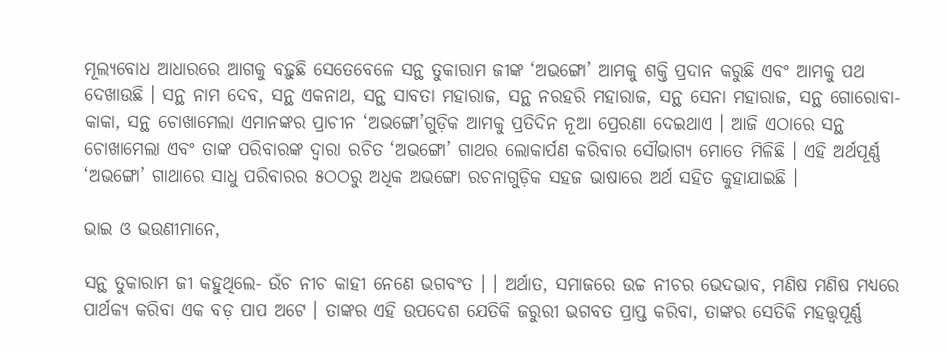ମୂଲ୍ୟବୋଧ ଆଧାରରେ ଆଗକୁ ବଢ଼ୁଛି ସେତେବେଳେ ସନ୍ଥ ତୁକାରାମ ଜୀଙ୍କ ‘ଅଭଙ୍ଗୋ’ ଆମକୁ ଶକ୍ତି ପ୍ରଦାନ କରୁଛି ଏବଂ ଆମକୁ ପଥ ଦେଖାଉଛି । ସନ୍ଥ ନାମ ଦେବ, ସନ୍ଥ ଏକନାଥ, ସନ୍ଥ ସାବତା ମହାରାଜ, ସନ୍ଥ ନରହରି ମହାରାଜ, ସନ୍ଥ ସେନା ମହାରାଜ, ସନ୍ଥ ଗୋରୋବା-କାକା, ସନ୍ଥ ଚୋଖାମେଲା ଏମାନଙ୍କର ପ୍ରାଚୀନ ‘ଅଭଙ୍ଗୋ’ଗୁଡ଼ିକ ଆମକୁ ପ୍ରତିଦିନ ନୂଆ ପ୍ରେରଣା ଦେଇଥାଏ । ଆଜି ଏଠାରେ ସନ୍ଥ ଚୋଖାମେଲା ଏବଂ ତାଙ୍କ ପରିବାରଙ୍କ ଦ୍ୱାରା ରଚିତ ‘ଅଭଙ୍ଗୋ’ ଗାଥର ଲୋକାର୍ପଣ କରିବାର ସୌଭାଗ୍ୟ ମୋତେ ମିଳିଛି । ଏହି ଅର୍ଥପୂର୍ଣ୍ଣ ‘ଅଭଙ୍ଗୋ’ ଗାଥାରେ ସାଧୁ ପରିବାରର ୫ଠଠରୁ ଅଧିକ ଅଭଙ୍ଗୋ ରଚନାଗୁଡ଼ିକ ସହଜ ଭାଷାରେ ଅର୍ଥ ସହିତ କୁହାଯାଇଛି ।

ଭାଇ ଓ ଭଉଣୀମାନେ,

ସନ୍ଥ ତୁକାରାମ ଜୀ କହୁଥିଲେ- ଉଁଚ ନୀଚ କାହୀ ନେଣେ ଭଗବଂତ । । ଅର୍ଥାତ, ସମାଜରେ ଉଚ୍ଚ ନୀଚର ଭେଦଭାବ, ମଣିଷ ମଣିଷ ମଧ୍ୟରେ ପାର୍ଥକ୍ୟ କରିବା ଏକ ବଡ଼ ପାପ ଅଟେ । ତାଙ୍କର ଏହି ଉପଦେଶ ଯେତିକି ଜରୁରୀ ଭଗବତ ପ୍ରାପ୍ତ କରିବା, ତାଙ୍କର ସେତିକି ମହତ୍ତ୍ୱପୂର୍ଣ୍ଣ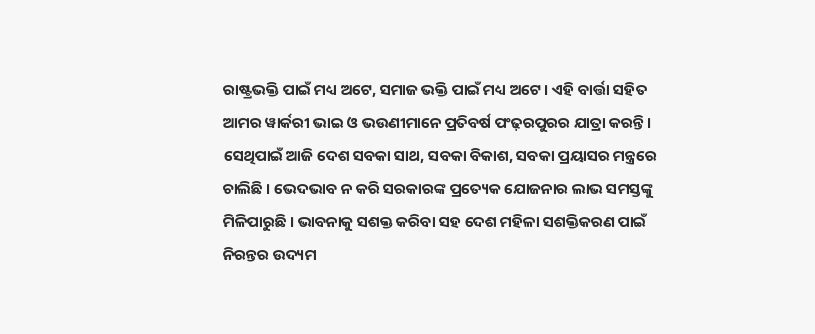ରାଷ୍ଟ୍ରଭକ୍ତି ପାଇଁ ମଧ୍ୟ ଅଟେ, ସମାଜ ଭକ୍ତି ପାଇଁ ମଧ୍ୟ ଅଟେ । ଏହି ବାର୍ତ୍ତା ସହିତ ଆମର ୱାର୍କରୀ ଭାଇ ଓ ଭଉଣୀମାନେ ପ୍ରତିବର୍ଷ ପଂଢ଼ରପୁରର ଯାତ୍ରା କରନ୍ତି । ସେଥିପାଇଁ ଆଜି ଦେଶ ସବକା ସାଥ, ସବକା ବିକାଶ, ସବକା ପ୍ରୟାସର ମନ୍ତ୍ରରେ ଚାଲିଛି । ଭେଦଭାବ ନ କରି ସରକାରଙ୍କ ପ୍ରତ୍ୟେକ ଯୋଜନାର ଲାଭ ସମସ୍ତଙ୍କୁ ମିଳିପାରୁଛି । ଭାବନାକୁ ସଶକ୍ତ କରିବା ସହ ଦେଶ ମହିଳା ସଶକ୍ତିକରଣ ପାଇଁ ନିରନ୍ତର ଉଦ୍ୟମ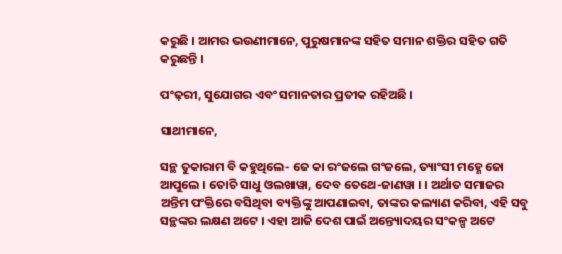କରୁଛି । ଆମର ଭଉଣୀମାନେ, ପୁରୁଷମାନଙ୍କ ସହିତ ସମାନ ଶକ୍ତିର ସହିତ ଗତି କରୁଛନ୍ତି ।

ପଂଢ଼ରୀ, ସୁଯୋଗର ଏବଂ ସମାନତାର ପ୍ରତୀକ ରହିଅଛି ।

ସାଥୀମାନେ,

ସନ୍ଥ ତୁକାରାମ ବି କହୁଥିଲେ- ଜେ କା ରଂଜଲେ ଗଂଜଲେ, ତ୍ୟାଂସୀ ମହ୍ଣେ ଜୋ ଆପୁଲେ । ତୋଚି ସାଧୁ ଓଲଖାୱା, ଦେବ ତେଥେ-ଜାଣୱା । । ଅର୍ଥାତ ସମାଜର ଅନ୍ତିମ ପଂକ୍ତିରେ ବସିଥିବା ବ୍ୟକ୍ତିଙ୍କୁ ଆପଣାଇବା, ତାଙ୍କର କଲ୍ୟାଣ କରିବା, ଏହି ସବୁ ସନ୍ଥଙ୍କର ଲକ୍ଷଣ ଅଟେ । ଏହା ଆଜି ଦେଶ ପାଇଁ ଅନ୍ତ୍ୟୋଦୟର ସଂକଳ୍ପ ଅଟେ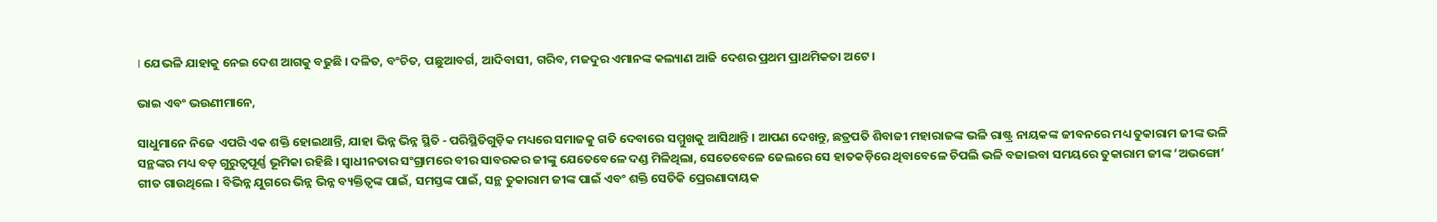। ଯେଭଳି ଯାହାକୁ ନେଇ ଦେଶ ଆଗକୁ ବଢୁଛି । ଦଳିତ, ବଂଚିତ, ପଛୁଆବର୍ଗ, ଆଦିବାସୀ, ଗରିବ, ମଜଦୁର ଏମାନଙ୍କ କଲ୍ୟାଣ ଆଜି ଦେଶର ପ୍ରଥମ ପ୍ରାଥମିକତା ଅଟେ ।

ଭାଇ ଏବଂ ଭଉଣୀମାନେ,

ସାଧୁମାନେ ନିଜେ ଏପରି ଏକ ଶକ୍ତି ହୋଇଥାନ୍ତି, ଯାହା ଭିନ୍ନ ଭିନ୍ନ ସ୍ଥିତି - ପରିସ୍ଥିତିଗୁଡ଼ିକ ମଧ୍ୟରେ ସମାଜକୁ ଗତି ଦେବାରେ ସମ୍ମୁଖକୁ ଆସିଥାନ୍ତି । ଆପଣ ଦେଖନ୍ତୁ, ଛତ୍ରପତି ଶିବାଜୀ ମହାରାଜଙ୍କ ଭଳି ରାଷ୍ଟ୍ର ନାୟକଙ୍କ ଜୀବନରେ ମଧ୍ୟ ତୁକାରାମ ଜୀଙ୍କ ଭଳି ସନ୍ଥଙ୍କର ମଧ୍ୟ ବଡ଼ ଗୁରୁତ୍ୱପୂର୍ଣ୍ଣ ଭୂମିକା ରହିଛି । ସ୍ୱାଧୀନତାର ସଂଗ୍ରାମରେ ବୀର ସାବରକର ଜୀଙ୍କୁ ଯେତେବେଳେ ଦଣ୍ଡ ମିଳିଥିଲା, ସେତେବେଳେ ଜେଲରେ ସେ ହାତକଡ଼ିରେ ଥିବାବେଳେ ଚିପଲି ଭଳି ବଜାଇବା ସମୟରେ ତୁକାରାମ ଜୀଙ୍କ ‘ଅଭଙ୍ଗୋ’ ଗୀତ ଗାଉଥିଲେ । ବିଭିନ୍ନ ଯୁଗରେ ଭିନ୍ନ ଭିନ୍ନ ବ୍ୟକ୍ତିତ୍ୱଙ୍କ ପାଇଁ, ସମସ୍ତଙ୍କ ପାଇଁ, ସନ୍ଥ ତୁକାରାମ ଜୀଙ୍କ ପାଇଁ ଏବଂ ଶକ୍ତି ସେତିକି ପ୍ରେରଣାଦାୟକ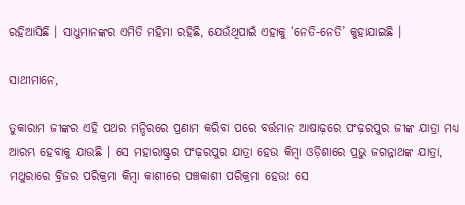ରହିଆସିଛି । ସାଧୁମାନଙ୍କର ଏମିତି ମହିମା ରହିଛି, ଯେଉଁଥିପାଇଁ ଏହାକୁ ‘ନେତି-ନେତି’ କୁହାଯାଇଛି ।

ସାଥୀମାନେ,

ତୁକାରାମ ଜୀଙ୍କର ଏହି ପଥର ମନ୍ଦିରରେ ପ୍ରଣାମ କରିବା ପରେ ବର୍ତ୍ତମାନ ଆଷାଢ଼ରେ ପଂଢ଼ରପୁର ଜୀଙ୍କ ଯାତ୍ରା ମଧ୍ୟ ଆରମ୍ଭ ହେବାକୁ ଯାଉଛି । ସେ ମହାରାଷ୍ଟ୍ରର ପଂଢ଼ରପୁର ଯାତ୍ରା ହେଉ କିମ୍ବା ଓଡ଼ିଶାରେ ପ୍ରଭୁ ଜଗନ୍ନାଥଙ୍କ ଯାତ୍ରା, ମଥୁରାରେ ବ୍ରିଜର ପରିକ୍ରମା କିମ୍ବା କାଶୀରେ ପଞ୍ଚକାଶୀ ପରିକ୍ରମା ହେଉ! ସେ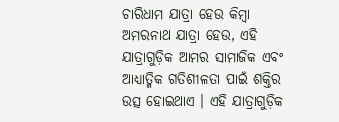ଚାରିଧାମ ଯାତ୍ରା ହେଉ କିମ୍ବା ଅମରନାଥ ଯାତ୍ରା ହେଉ, ଏହି ଯାତ୍ରାଗୁଡ଼ିକ ଆମର ସାମାଜିକ ଏବଂ ଆଧ୍ୟାତ୍ମିକ ଗତିଶୀଳତା ପାଇଁ ଶକ୍ତିର ଉତ୍ସ ହୋଇଥାଏ । ଏହି ଯାତ୍ରାଗୁଡ଼ିକ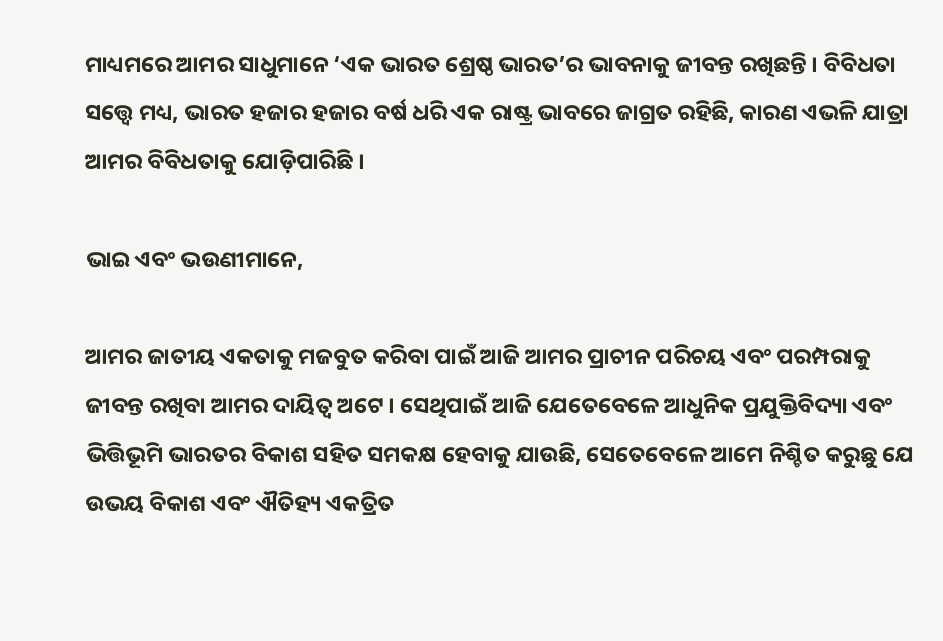ମାଧ୍ୟମରେ ଆମର ସାଧୁମାନେ ‘ଏକ ଭାରତ ଶ୍ରେଷ୍ଠ ଭାରତ’ର ଭାବନାକୁ ଜୀବନ୍ତ ରଖିଛନ୍ତି । ବିବିଧତା ସତ୍ତ୍ୱେ ମଧ୍ୟ, ଭାରତ ହଜାର ହଜାର ବର୍ଷ ଧରି ଏକ ରାଷ୍ଟ୍ର ଭାବରେ ଜାଗ୍ରତ ରହିଛି, କାରଣ ଏଭଳି ଯାତ୍ରା ଆମର ବିବିଧତାକୁ ଯୋଡ଼ିପାରିଛି ।

ଭାଇ ଏବଂ ଭଉଣୀମାନେ,

ଆମର ଜାତୀୟ ଏକତାକୁ ମଜବୁତ କରିବା ପାଇଁ ଆଜି ଆମର ପ୍ରାଚୀନ ପରିଚୟ ଏବଂ ପରମ୍ପରାକୁ ଜୀବନ୍ତ ରଖିବା ଆମର ଦାୟିତ୍ୱ ଅଟେ । ସେଥିପାଇଁ ଆଜି ଯେତେବେଳେ ଆଧୁନିକ ପ୍ରଯୁକ୍ତିବିଦ୍ୟା ଏବଂ ଭିତ୍ତିଭୂମି ଭାରତର ବିକାଶ ସହିତ ସମକକ୍ଷ ହେବାକୁ ଯାଉଛି, ସେତେବେଳେ ଆମେ ନିଶ୍ଚିତ କରୁଛୁ ଯେ ଉଭୟ ବିକାଶ ଏବଂ ଐତିହ୍ୟ ଏକତ୍ରିତ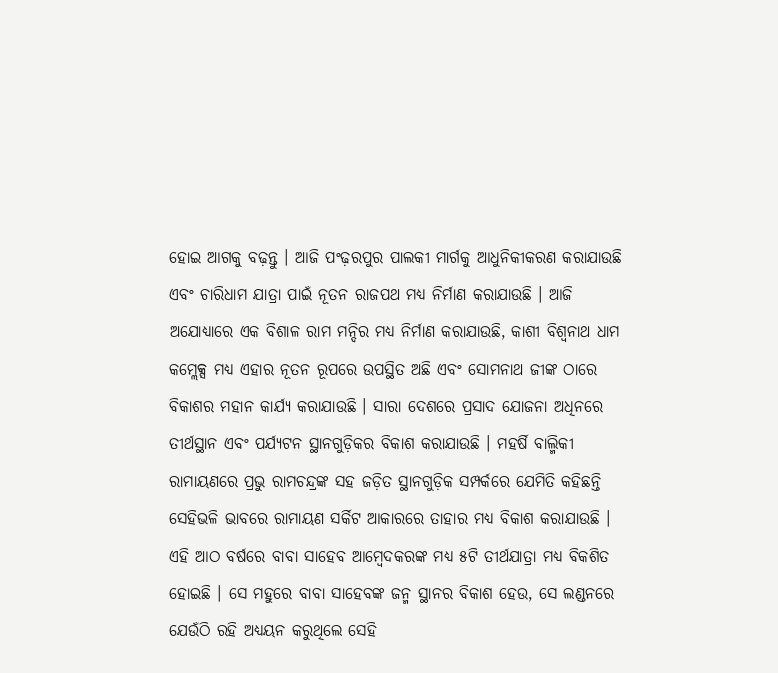ହୋଇ ଆଗକୁ ବଢ଼ନ୍ତୁ । ଆଜି ପଂଢ଼ରପୁର ପାଲକୀ ମାର୍ଗକୁ ଆଧୁନିକୀକରଣ କରାଯାଉଛି ଏବଂ ଚାରିଧାମ ଯାତ୍ରା ପାଇଁ ନୂତନ ରାଜପଥ ମଧ୍ୟ ନିର୍ମାଣ କରାଯାଉଛି । ଆଜି ଅଯୋଧ୍ୟାରେ ଏକ ବିଶାଳ ରାମ ମନ୍ଦିର ମଧ୍ୟ ନିର୍ମାଣ କରାଯାଉଛି, କାଶୀ ବିଶ୍ୱନାଥ ଧାମ କମ୍ଲେକ୍ସ ମଧ୍ୟ ଏହାର ନୂତନ ରୂପରେ ଉପସ୍ଥିତ ଅଛି ଏବଂ ସୋମନାଥ ଜୀଙ୍କ ଠାରେ ବିକାଶର ମହାନ କାର୍ଯ୍ୟ କରାଯାଉଛି । ସାରା ଦେଶରେ ପ୍ରସାଦ ଯୋଜନା ଅଧିନରେ ତୀର୍ଥସ୍ଥାନ ଏବଂ ପର୍ଯ୍ୟଟନ ସ୍ଥାନଗୁଡ଼ିକର ବିକାଶ କରାଯାଉଛି । ମହର୍ଷି ବାଲ୍ମିକୀ ରାମାୟଣରେ ପ୍ରଭୁ ରାମଚନ୍ଦ୍ରଙ୍କ ସହ ଜଡ଼ିତ ସ୍ଥାନଗୁଡ଼ିକ ସମ୍ପର୍କରେ ଯେମିତି କହିଛନ୍ତି ସେହିଭଳି ଭାବରେ ରାମାୟଣ ସର୍କିଟ ଆକାରରେ ତାହାର ମଧ୍ୟ ବିକାଶ କରାଯାଉଛି । ଏହି ଆଠ ବର୍ଷରେ ବାବା ସାହେବ ଆମ୍ବେଦକରଙ୍କ ମଧ୍ୟ ୫ଟି ତୀର୍ଥଯାତ୍ରା ମଧ୍ୟ ବିକଶିତ ହୋଇଛି । ସେ ମହୁରେ ବାବା ସାହେବଙ୍କ ଜନ୍ମ ସ୍ଥାନର ବିକାଶ ହେଉ, ସେ ଲଣ୍ଡନରେ ଯେଉଁଠି ରହି ଅଧ୍ୟୟନ କରୁଥିଲେ ସେହି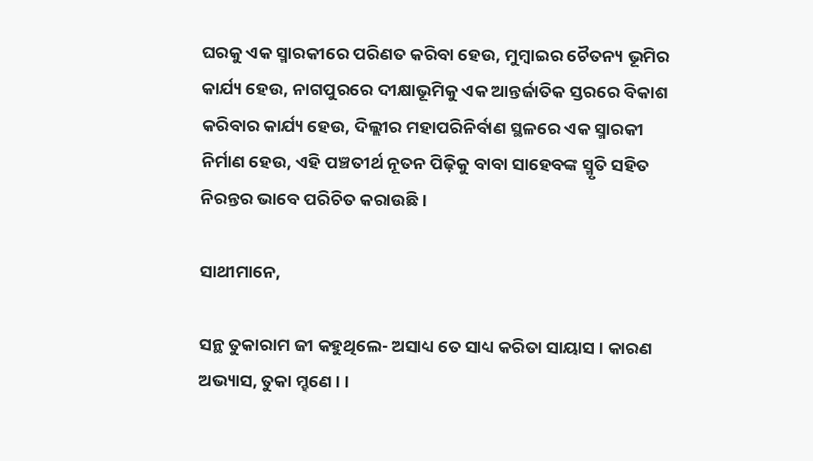ଘରକୁ ଏକ ସ୍ମାରକୀରେ ପରିଣତ କରିବା ହେଉ, ମୁମ୍ବାଇର ଚୈତନ୍ୟ ଭୂମିର କାର୍ଯ୍ୟ ହେଉ, ନାଗପୁରରେ ଦୀକ୍ଷାଭୂମିକୁ ଏକ ଆନ୍ତର୍ଜାତିକ ସ୍ତରରେ ବିକାଶ କରିବାର କାର୍ଯ୍ୟ ହେଉ, ଦିଲ୍ଲୀର ମହାପରିନିର୍ବାଣ ସ୍ଥଳରେ ଏକ ସ୍ମାରକୀ ନିର୍ମାଣ ହେଉ, ଏହି ପଞ୍ଚତୀର୍ଥ ନୂତନ ପିଢ଼ିକୁ ବାବା ସାହେବଙ୍କ ସ୍ମୃତି ସହିତ ନିରନ୍ତର ଭାବେ ପରିଚିତ କରାଉଛି ।

ସାଥୀମାନେ,

ସନ୍ଥ ତୁକାରାମ ଜୀ କହୁଥିଲେ- ଅସାଧ୍ୟ ତେ ସାଧ୍ୟ କରିତା ସାୟାସ । କାରଣ ଅଭ୍ୟାସ, ତୁକା ମ୍ହଣେ । ।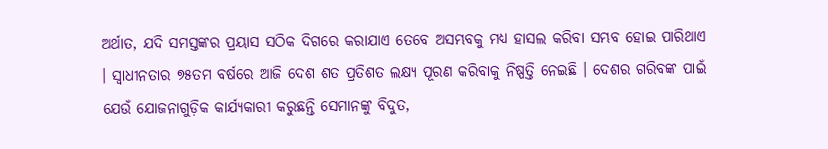ଅର୍ଥାତ, ଯଦି ସମସ୍ତଙ୍କର ପ୍ରୟାସ ସଠିକ ଦିଗରେ କରାଯାଏ ତେବେ ଅସମ୍ଭବକୁ ମଧ୍ୟ ହାସଲ କରିବା ସମ୍ଭବ ହୋଇ ପାରିଥାଏ । ସ୍ୱାଧୀନତାର ୭୫ତମ ବର୍ଷରେ ଆଜି ଦେଶ ଶତ ପ୍ରତିଶତ ଲକ୍ଷ୍ୟ ପୂରଣ କରିବାକୁ ନିଷ୍ପତ୍ତି ନେଇଛି । ଦେଶର ଗରିବଙ୍କ ପାଇଁ ଯେଉଁ ଯୋଜନାଗୁଡ଼ିକ କାର୍ଯ୍ୟକାରୀ କରୁଛନ୍ତି ସେମାନଙ୍କୁ ବିଦୁତ,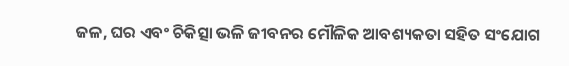ଜଳ, ଘର ଏବଂ ଚିକିତ୍ସା ଭଳି ଜୀବନର ମୌଳିକ ଆବଶ୍ୟକତା ସହିତ ସଂଯୋଗ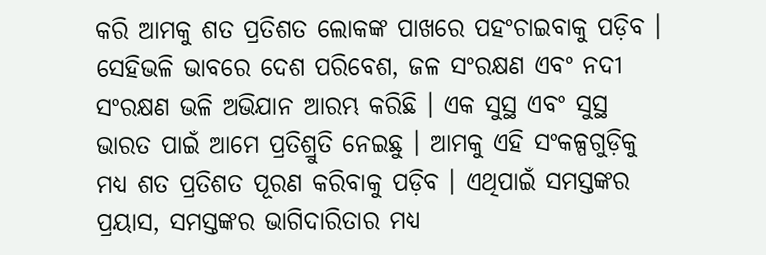କରି ଆମକୁ ଶତ ପ୍ରତିଶତ ଲୋକଙ୍କ ପାଖରେ ପହଂଚାଇବାକୁ ପଡ଼ିବ । ସେହିଭଳି ଭାବରେ ଦେଶ ପରିବେଶ, ଜଳ ସଂରକ୍ଷଣ ଏବଂ ନଦୀ ସଂରକ୍ଷଣ ଭଳି ଅଭିଯାନ ଆରମ୍ଭ କରିଛି । ଏକ ସୁସ୍ଥ ଏବଂ ସୁସ୍ଥ ଭାରତ ପାଇଁ ଆମେ ପ୍ରତିଶ୍ରୁତି ନେଇଛୁ । ଆମକୁ ଏହି ସଂକଳ୍ପଗୁଡ଼ିକୁ ମଧ୍ୟ ଶତ ପ୍ରତିଶତ ପୂରଣ କରିବାକୁ ପଡ଼ିବ । ଏଥିପାଇଁ ସମସ୍ତଙ୍କର ପ୍ରୟାସ, ସମସ୍ତଙ୍କର ଭାଗିଦାରିତାର ମଧ୍ୟ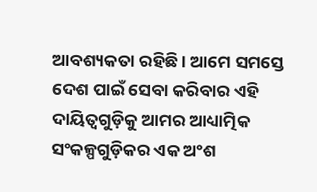ଆବଶ୍ୟକତା ରହିଛି । ଆମେ ସମସ୍ତେ ଦେଶ ପାଇଁ ସେବା କରିବାର ଏହି ଦାୟିତ୍ୱଗୁଡ଼ିକୁ ଆମର ଆଧ୍ୟାତ୍ମିକ ସଂକଳ୍ପଗୁଡ଼ିକର ଏକ ଅଂଶ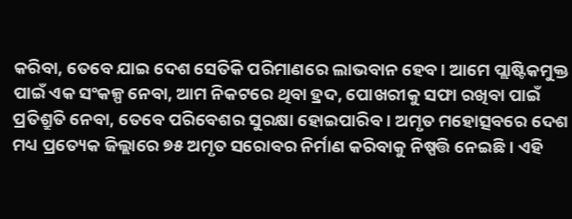କରିବା, ତେବେ ଯାଇ ଦେଶ ସେତିକି ପରିମାଣରେ ଲାଭବାନ ହେବ । ଆମେ ପ୍ଲାଷ୍ଟିକମୁକ୍ତ ପାଇଁ ଏକ ସଂକଳ୍ପ ନେବା, ଆମ ନିକଟରେ ଥିବା ହ୍ରଦ, ପୋଖରୀକୁ ସଫା ରଖିବା ପାଇଁ ପ୍ରତିଶ୍ରୁତି ନେବା, ତେବେ ପରିବେଶର ସୁରକ୍ଷା ହୋଇପାରିବ । ଅମୃତ ମହୋତ୍ସବରେ ଦେଶ ମଧ୍ୟ ପ୍ରତ୍ୟେକ ଜିଲ୍ଲାରେ ୭୫ ଅମୃତ ସରୋବର ନିର୍ମାଣ କରିବାକୁ ନିଷ୍ପତ୍ତି ନେଇଛି । ଏହି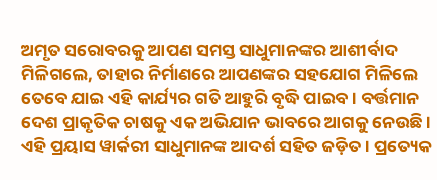ଅମୃତ ସରୋବରକୁ ଆପଣ ସମସ୍ତ ସାଧୁମାନଙ୍କର ଆଶୀର୍ବାଦ ମିଳିଗଲେ, ତାହାର ନିର୍ମାଣରେ ଆପଣଙ୍କର ସହଯୋଗ ମିଳିଲେ ତେବେ ଯାଇ ଏହି କାର୍ଯ୍ୟର ଗତି ଆହୁରି ବୃଦ୍ଧି ପାଇବ । ବର୍ତ୍ତମାନ ଦେଶ ପ୍ରାକୃତିକ ଚାଷକୁ ଏକ ଅଭିଯାନ ଭାବରେ ଆଗକୁ ନେଉଛି । ଏହି ପ୍ରୟାସ ୱାର୍କରୀ ସାଧୁମାନଙ୍କ ଆଦର୍ଶ ସହିତ ଜଡ଼ିତ । ପ୍ରତ୍ୟେକ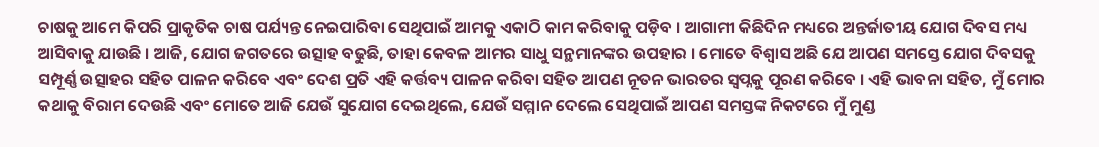ଚାଷକୁ ଆମେ କିପରି ପ୍ରାକୃତିକ ଚାଷ ପର୍ଯ୍ୟନ୍ତ ନେଇପାରିବା ସେଥିପାଇଁ ଆମକୁ ଏକାଠି କାମ କରିବାକୁ ପଡ଼ିବ । ଆଗାମୀ କିଛିଦିନ ମଧ୍ୟରେ ଅନ୍ତର୍ଜାତୀୟ ଯୋଗ ଦିବସ ମଧ୍ୟ ଆସିବାକୁ ଯାଉଛି । ଆଜି, ଯୋଗ ଜଗତରେ ଉତ୍ସାହ ବଢୁଛି, ତାହା କେବଳ ଆମର ସାଧୁ ସନ୍ଥମାନଙ୍କର ଉପହାର । ମୋତେ ବିଶ୍ୱାସ ଅଛି ଯେ ଆପଣ ସମସ୍ତେ ଯୋଗ ଦିବସକୁ ସମ୍ପୂର୍ଣ୍ଣ ଉତ୍ସାହର ସହିତ ପାଳନ କରିବେ ଏବଂ ଦେଶ ପ୍ରତି ଏହି କର୍ତ୍ତବ୍ୟ ପାଳନ କରିବା ସହିତ ଆପଣ ନୂତନ ଭାରତର ସ୍ୱପ୍ନକୁ ପୂରଣ କରିବେ । ଏହି ଭାବନା ସହିତ, ମୁଁ ମୋର କଥାକୁ ବିରାମ ଦେଉଛି ଏବଂ ମୋତେ ଆଜି ଯେଉଁ ସୁଯୋଗ ଦେଇଥିଲେ, ଯେଉଁ ସମ୍ମାନ ଦେଲେ ସେଥିପାଇଁ ଆପଣ ସମସ୍ତଙ୍କ ନିକଟରେ ମୁଁ ମୁଣ୍ଡ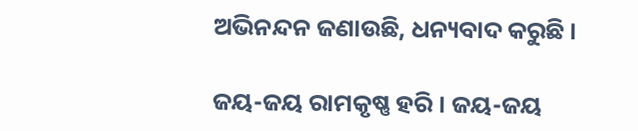ଅଭିନନ୍ଦନ ଜଣାଉଛି, ଧନ୍ୟବାଦ କରୁଛି ।

ଜୟ-ଜୟ ରାମକୃଷ୍ଣ ହରି । ଜୟ-ଜୟ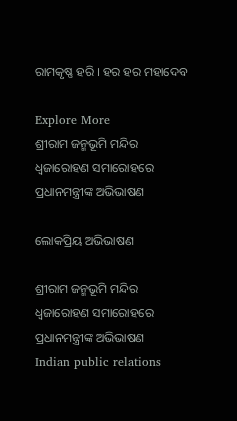ରାମକୃଷ୍ଣ ହରି । ହର ହର ମହାଦେବ

Explore More
ଶ୍ରୀରାମ ଜନ୍ମଭୂମି ମନ୍ଦିର ଧ୍ଵଜାରୋହଣ ସମାରୋହରେ ପ୍ରଧାନମନ୍ତ୍ରୀଙ୍କ ଅଭିଭାଷଣ

ଲୋକପ୍ରିୟ ଅଭିଭାଷଣ

ଶ୍ରୀରାମ ଜନ୍ମଭୂମି ମନ୍ଦିର ଧ୍ଵଜାରୋହଣ ସମାରୋହରେ ପ୍ରଧାନମନ୍ତ୍ରୀଙ୍କ ଅଭିଭାଷଣ
Indian public relations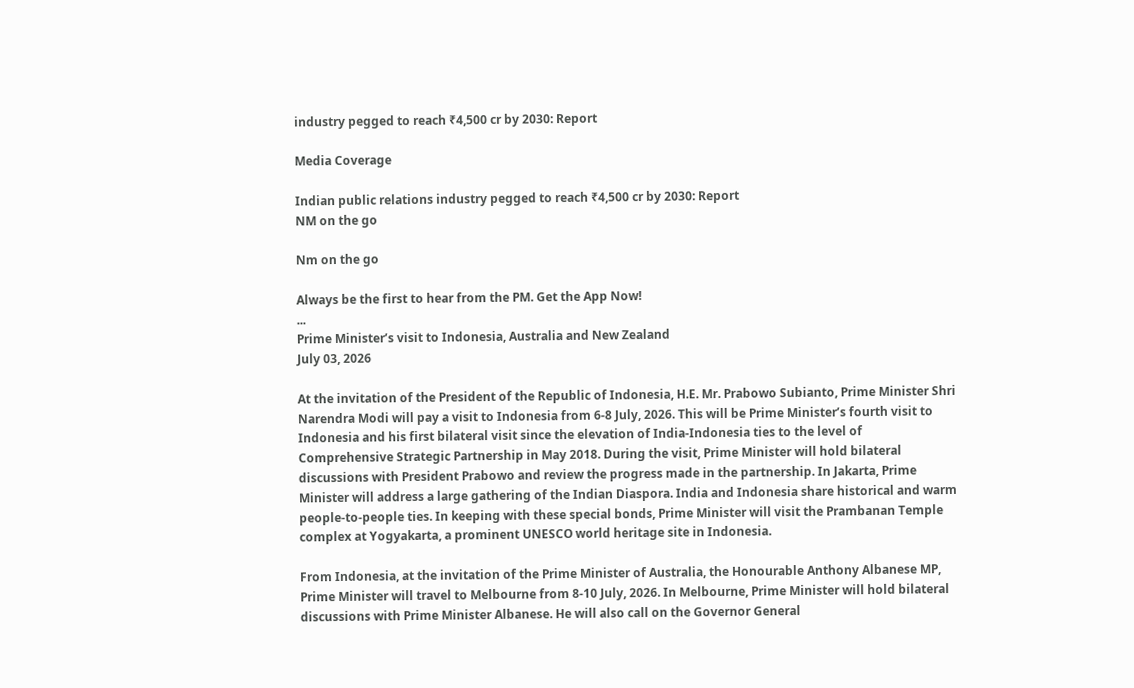industry pegged to reach ₹4,500 cr by 2030: Report

Media Coverage

Indian public relations industry pegged to reach ₹4,500 cr by 2030: Report
NM on the go

Nm on the go

Always be the first to hear from the PM. Get the App Now!
...
Prime Minister’s visit to Indonesia, Australia and New Zealand
July 03, 2026

At the invitation of the President of the Republic of Indonesia, H.E. Mr. Prabowo Subianto, Prime Minister Shri Narendra Modi will pay a visit to Indonesia from 6-8 July, 2026. This will be Prime Minister’s fourth visit to Indonesia and his first bilateral visit since the elevation of India-Indonesia ties to the level of Comprehensive Strategic Partnership in May 2018. During the visit, Prime Minister will hold bilateral discussions with President Prabowo and review the progress made in the partnership. In Jakarta, Prime Minister will address a large gathering of the Indian Diaspora. India and Indonesia share historical and warm people-to-people ties. In keeping with these special bonds, Prime Minister will visit the Prambanan Temple complex at Yogyakarta, a prominent UNESCO world heritage site in Indonesia.

From Indonesia, at the invitation of the Prime Minister of Australia, the Honourable Anthony Albanese MP, Prime Minister will travel to Melbourne from 8-10 July, 2026. In Melbourne, Prime Minister will hold bilateral discussions with Prime Minister Albanese. He will also call on the Governor General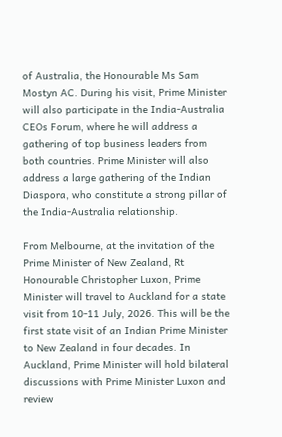of Australia, the Honourable Ms Sam Mostyn AC. During his visit, Prime Minister will also participate in the India-Australia CEOs Forum, where he will address a gathering of top business leaders from both countries. Prime Minister will also address a large gathering of the Indian Diaspora, who constitute a strong pillar of the India-Australia relationship.

From Melbourne, at the invitation of the Prime Minister of New Zealand, Rt Honourable Christopher Luxon, Prime Minister will travel to Auckland for a state visit from 10-11 July, 2026. This will be the first state visit of an Indian Prime Minister to New Zealand in four decades. In Auckland, Prime Minister will hold bilateral discussions with Prime Minister Luxon and review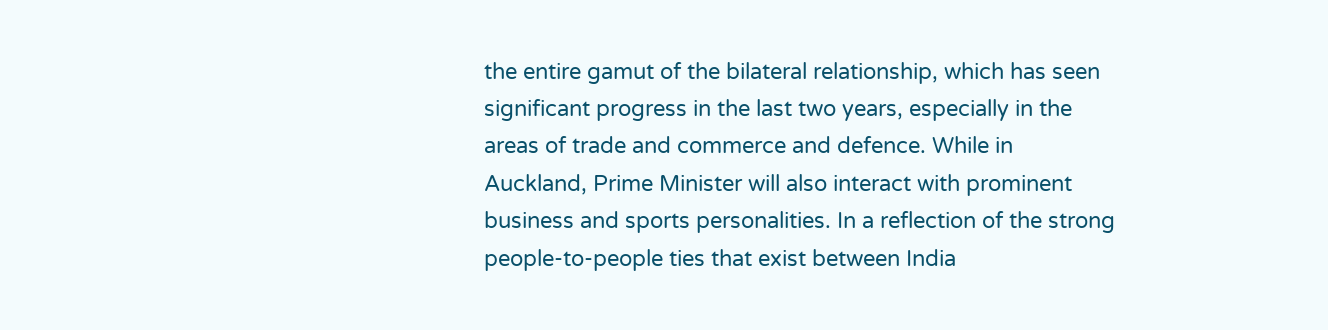the entire gamut of the bilateral relationship, which has seen significant progress in the last two years, especially in the areas of trade and commerce and defence. While in Auckland, Prime Minister will also interact with prominent business and sports personalities. In a reflection of the strong people-to-people ties that exist between India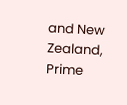and New Zealand, Prime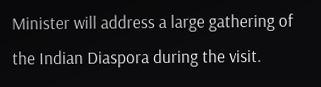Minister will address a large gathering of the Indian Diaspora during the visit.